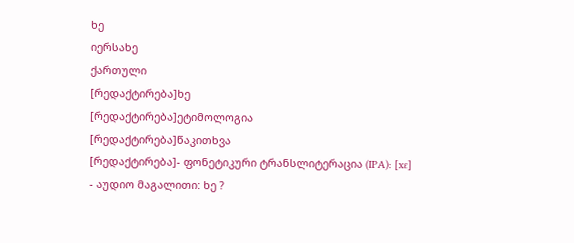ხე
იერსახე
ქართული
[რედაქტირება]ხე
[რედაქტირება]ეტიმოლოგია
[რედაქტირება]წაკითხვა
[რედაქტირება]- ფონეტიკური ტრანსლიტერაცია (IPA): [xɛ]
- აუდიო მაგალითი: ხე ?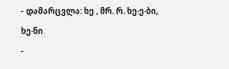- დამარცვლა: ხე , მრ. რ. ხე·ე·ბი, ხე·ნი
-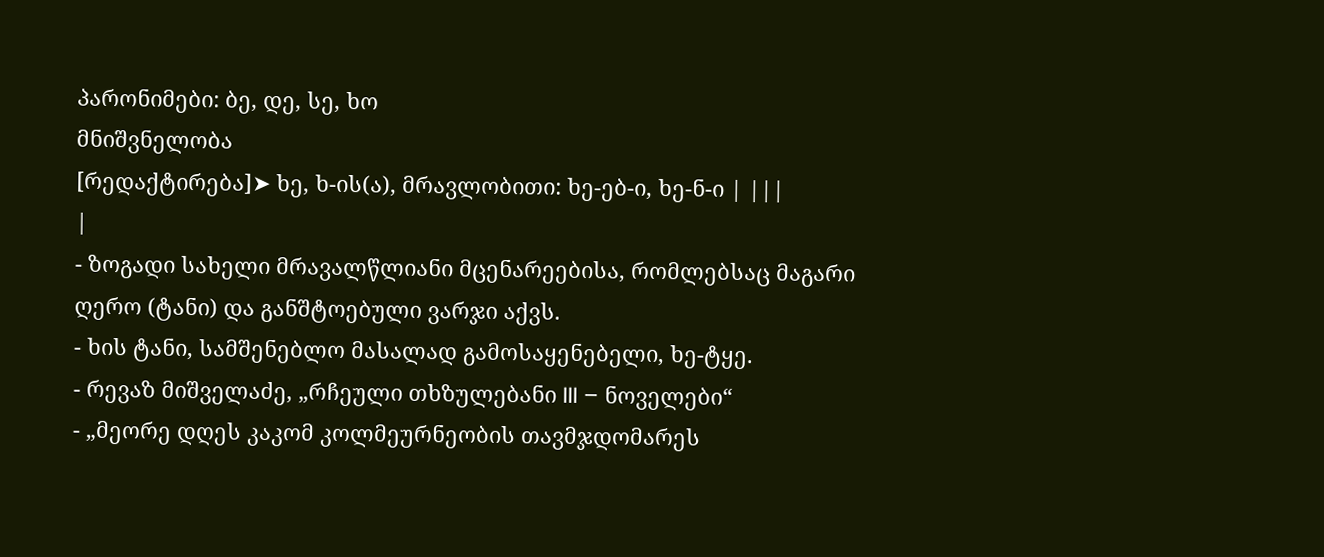პარონიმები: ბე, დე, სე, ხო
მნიშვნელობა
[რედაქტირება]➤ ხე, ხ-ის(ა), მრავლობითი: ხე-ებ-ი, ხე-ნ-ი | |||
|
- ზოგადი სახელი მრავალწლიანი მცენარეებისა, რომლებსაც მაგარი ღერო (ტანი) და განშტოებული ვარჯი აქვს.
- ხის ტანი, სამშენებლო მასალად გამოსაყენებელი, ხე-ტყე.
- რევაზ მიშველაძე, „რჩეული თხზულებანი III – ნოველები“
- „მეორე დღეს კაკომ კოლმეურნეობის თავმჯდომარეს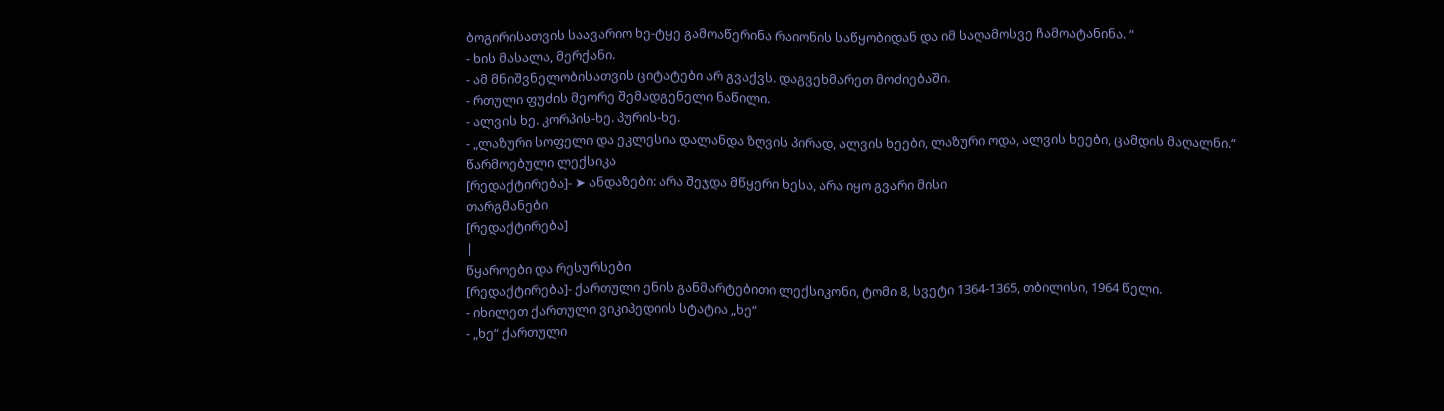ბოგირისათვის საავარიო ხე-ტყე გამოაწერინა რაიონის საწყობიდან და იმ საღამოსვე ჩამოატანინა. “
- ხის მასალა, მერქანი.
- ამ მნიშვნელობისათვის ციტატები არ გვაქვს. დაგვეხმარეთ მოძიებაში.
- რთული ფუძის მეორე შემადგენელი ნაწილი.
- ალვის ხე. კორპის-ხე. პურის-ხე.
- „ლაზური სოფელი და ეკლესია დალანდა ზღვის პირად, ალვის ხეები, ლაზური ოდა, ალვის ხეები, ცამდის მაღალნი.“
წარმოებული ლექსიკა
[რედაქტირება]- ➤ ანდაზები: არა შეჯდა მწყერი ხესა, არა იყო გვარი მისი
თარგმანები
[რედაქტირება]
|
წყაროები და რესურსები
[რედაქტირება]- ქართული ენის განმარტებითი ლექსიკონი, ტომი 8, სვეტი 1364-1365, თბილისი, 1964 წელი.
- იხილეთ ქართული ვიკიპედიის სტატია „ხე“
- „ხე“ ქართული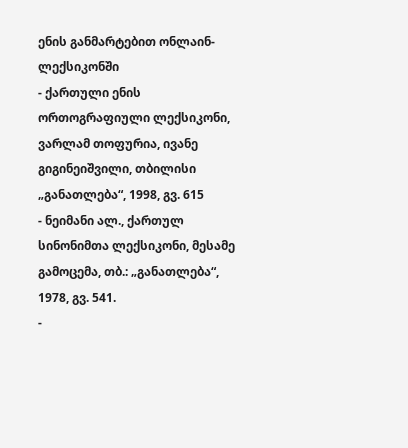ენის განმარტებით ონლაინ-ლექსიკონში
- ქართული ენის ორთოგრაფიული ლექსიკონი, ვარლამ თოფურია, ივანე გიგინეიშვილი, თბილისი „განათლება“, 1998, გვ. 615
- ნეიმანი ალ., ქართულ სინონიმთა ლექსიკონი, მესამე გამოცემა, თბ.: „განათლება“, 1978, გვ. 541.
-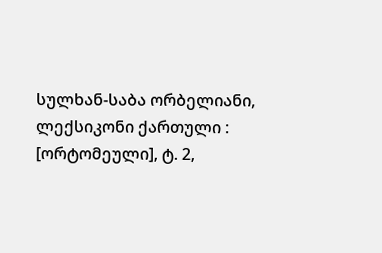სულხან-საბა ორბელიანი, ლექსიკონი ქართული : [ორტომეული], ტ. 2,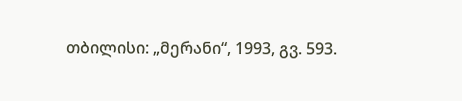თბილისი: „მერანი“, 1993, გვ. 593.